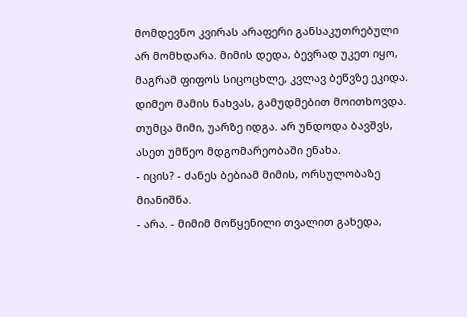მომდევნო კვირას არაფერი განსაკუთრებული არ მომხდარა. მიმის დედა, ბევრად უკეთ იყო, მაგრამ ფიფოს სიცოცხლე, კვლავ ბეწვზე ეკიდა. დიმეო მამის ნახვას, გამუდმებით მოითხოვდა. თუმცა მიმი, უარზე იდგა. არ უნდოდა ბავშვს, ასეთ უმწეო მდგომარეობაში ენახა.
- იცის? - ძანეს ბებიამ მიმის, ორსულობაზე მიანიშნა.
- არა. - მიმიმ მოწყენილი თვალით გახედა,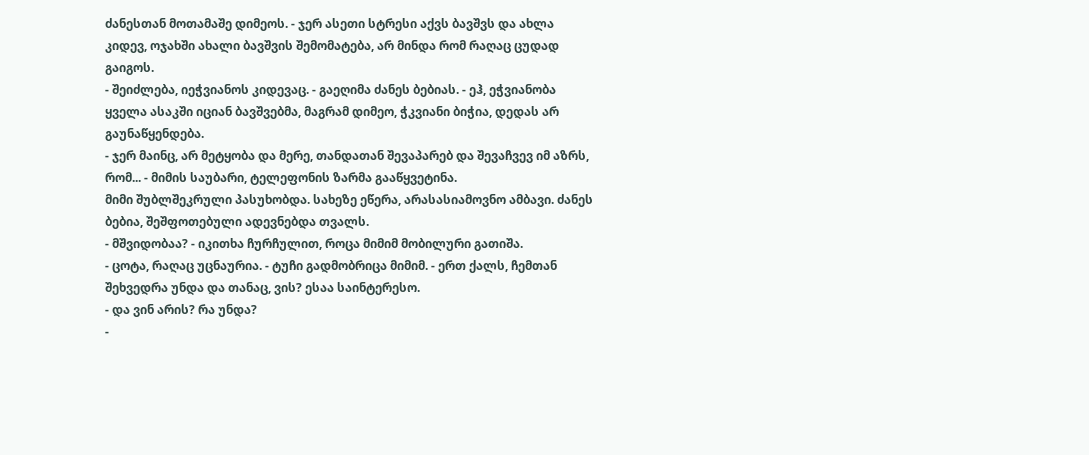ძანესთან მოთამაშე დიმეოს. - ჯერ ასეთი სტრესი აქვს ბავშვს და ახლა კიდევ, ოჯახში ახალი ბავშვის შემომატება, არ მინდა რომ რაღაც ცუდად გაიგოს.
- შეიძლება, იეჭვიანოს კიდევაც. - გაეღიმა ძანეს ბებიას. - ეჰ, ეჭვიანობა ყველა ასაკში იციან ბავშვებმა, მაგრამ დიმეო, ჭკვიანი ბიჭია, დედას არ გაუნაწყენდება.
- ჯერ მაინც, არ მეტყობა და მერე, თანდათან შევაპარებ და შევაჩვევ იმ აზრს, რომ... - მიმის საუბარი, ტელეფონის ზარმა გააწყვეტინა.
მიმი შუბლშეკრული პასუხობდა. სახეზე ეწერა, არასასიამოვნო ამბავი. ძანეს ბებია, შეშფოთებული ადევნებდა თვალს.
- მშვიდობაა? - იკითხა ჩურჩულით, როცა მიმიმ მობილური გათიშა.
- ცოტა, რაღაც უცნაურია. - ტუჩი გადმობრიცა მიმიმ. - ერთ ქალს, ჩემთან შეხვედრა უნდა და თანაც, ვის? ესაა საინტერესო.
- და ვინ არის? რა უნდა?
-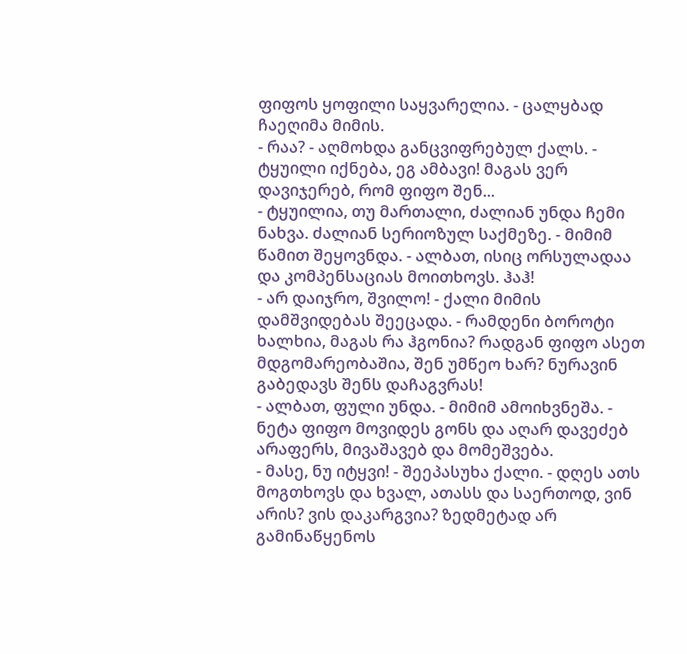ფიფოს ყოფილი საყვარელია. - ცალყბად ჩაეღიმა მიმის.
- რაა? - აღმოხდა განცვიფრებულ ქალს. - ტყუილი იქნება, ეგ ამბავი! მაგას ვერ დავიჯერებ, რომ ფიფო შენ...
- ტყუილია, თუ მართალი, ძალიან უნდა ჩემი ნახვა. ძალიან სერიოზულ საქმეზე. - მიმიმ წამით შეყოვნდა. - ალბათ, ისიც ორსულადაა და კომპენსაციას მოითხოვს. ჰაჰ!
- არ დაიჯრო, შვილო! - ქალი მიმის დამშვიდებას შეეცადა. - რამდენი ბოროტი ხალხია, მაგას რა ჰგონია? რადგან ფიფო ასეთ მდგომარეობაშია, შენ უმწეო ხარ? ნურავინ გაბედავს შენს დაჩაგვრას!
- ალბათ, ფული უნდა. - მიმიმ ამოიხვნეშა. - ნეტა ფიფო მოვიდეს გონს და აღარ დავეძებ არაფერს, მივაშავებ და მომეშვება.
- მასე, ნუ იტყვი! - შეეპასუხა ქალი. - დღეს ათს მოგთხოვს და ხვალ, ათასს და საერთოდ, ვინ არის? ვის დაკარგვია? ზედმეტად არ გამინაწყენოს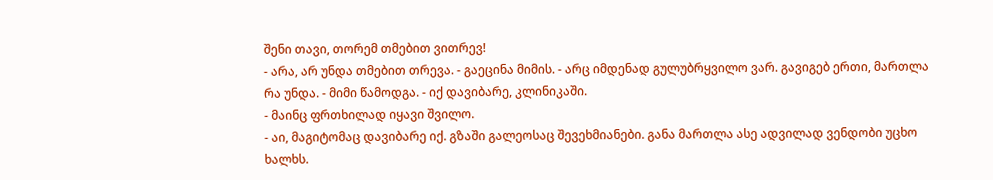შენი თავი, თორემ თმებით ვითრევ!
- არა, არ უნდა თმებით თრევა. - გაეცინა მიმის. - არც იმდენად გულუბრყვილო ვარ. გავიგებ ერთი, მართლა რა უნდა. - მიმი წამოდგა. - იქ დავიბარე, კლინიკაში.
- მაინც ფრთხილად იყავი შვილო.
- აი, მაგიტომაც დავიბარე იქ. გზაში გალეოსაც შევეხმიანები. განა მართლა ასე ადვილად ვენდობი უცხო ხალხს.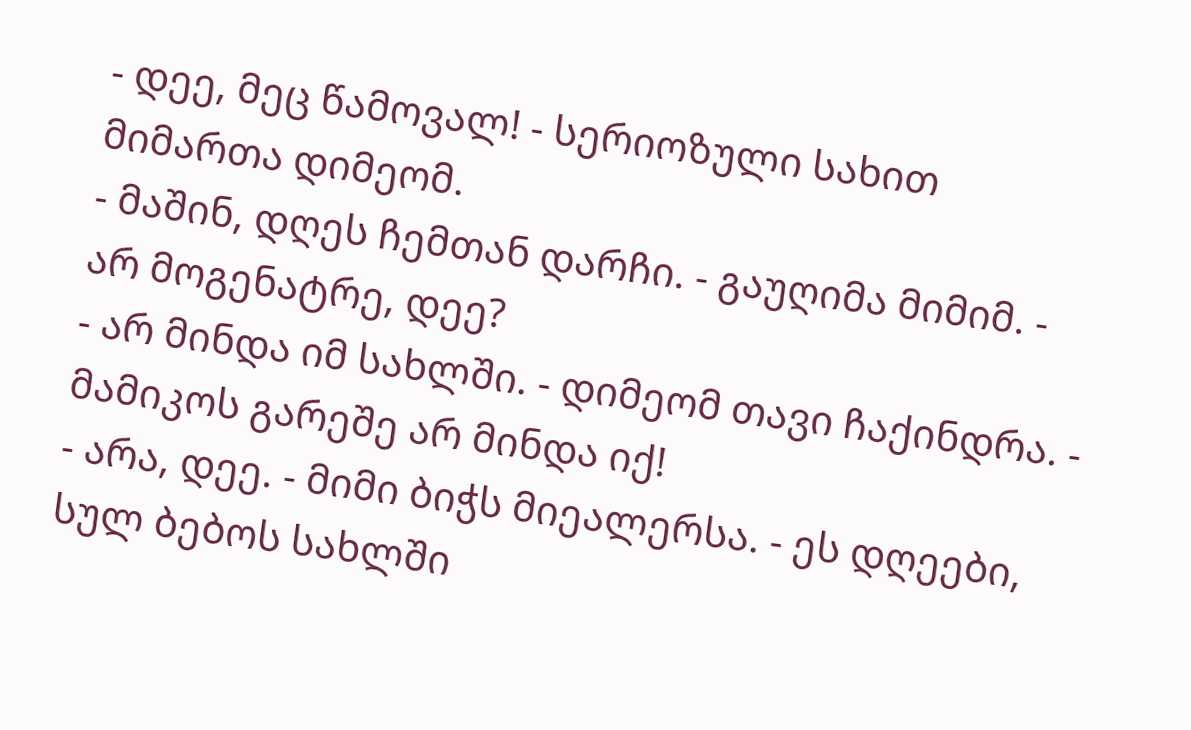- დეე, მეც წამოვალ! - სერიოზული სახით მიმართა დიმეომ.
- მაშინ, დღეს ჩემთან დარჩი. - გაუღიმა მიმიმ. - არ მოგენატრე, დეე?
- არ მინდა იმ სახლში. - დიმეომ თავი ჩაქინდრა. - მამიკოს გარეშე არ მინდა იქ!
- არა, დეე. - მიმი ბიჭს მიეალერსა. - ეს დღეები, სულ ბებოს სახლში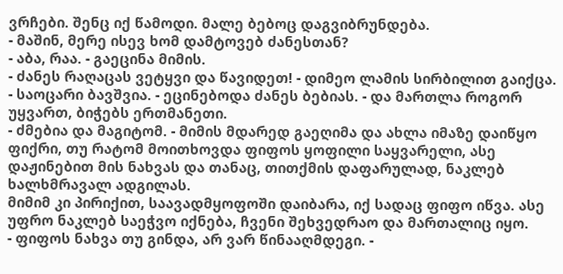ვრჩები. შენც იქ წამოდი. მალე ბებოც დაგვიბრუნდება.
- მაშინ, მერე ისევ ხომ დამტოვებ ძანესთან?
- აბა, რაა. - გაეცინა მიმის.
- ძანეს რაღაცას ვეტყვი და წავიდეთ! - დიმეო ლამის სირბილით გაიქცა.
- საოცარი ბავშვია. - ეცინებოდა ძანეს ბებიას. - და მართლა როგორ უყვართ, ბიჭებს ერთმანეთი.
- ძმებია და მაგიტომ. - მიმის მდარედ გაეღიმა და ახლა იმაზე დაიწყო ფიქრი, თუ რატომ მოითხოვდა ფიფოს ყოფილი საყვარელი, ასე დაჟინებით მის ნახვას და თანაც, თითქმის დაფარულად, ნაკლებ ხალხმრავალ ადგილას.
მიმიმ კი პირიქით, საავადმყოფოში დაიბარა, იქ სადაც ფიფო იწვა. ასე უფრო ნაკლებ საეჭვო იქნება, ჩვენი შეხვედრაო და მართალიც იყო.
- ფიფოს ნახვა თუ გინდა, არ ვარ წინააღმდეგი. -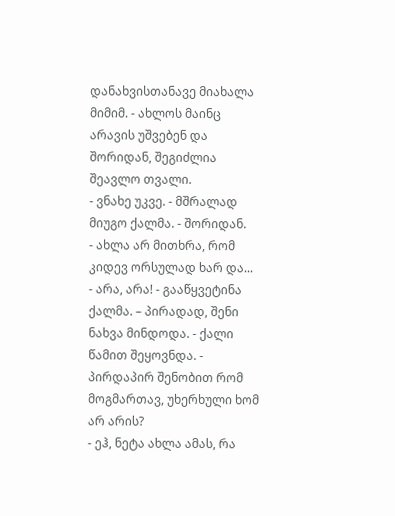დანახვისთანავე მიახალა მიმიმ. - ახლოს მაინც არავის უშვებენ და შორიდან, შეგიძლია შეავლო თვალი.
- ვნახე უკვე. - მშრალად მიუგო ქალმა. - შორიდან.
- ახლა არ მითხრა, რომ კიდევ ორსულად ხარ და...
- არა, არა! - გააწყვეტინა ქალმა. – პირადად, შენი ნახვა მინდოდა. - ქალი წამით შეყოვნდა. - პირდაპირ შენობით რომ მოგმართავ, უხერხული ხომ არ არის?
- ეჰ, ნეტა ახლა ამას, რა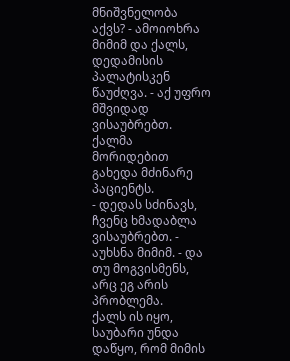მნიშვნელობა აქვს? - ამოიოხრა მიმიმ და ქალს, დედამისის პალატისკენ წაუძღვა. - აქ უფრო მშვიდად ვისაუბრებთ.
ქალმა მორიდებით გახედა მძინარე პაციენტს.
- დედას სძინავს, ჩვენც ხმადაბლა ვისაუბრებთ. - აუხსნა მიმიმ. - და თუ მოგვისმენს, არც ეგ არის პრობლემა.
ქალს ის იყო, საუბარი უნდა დაწყო, რომ მიმის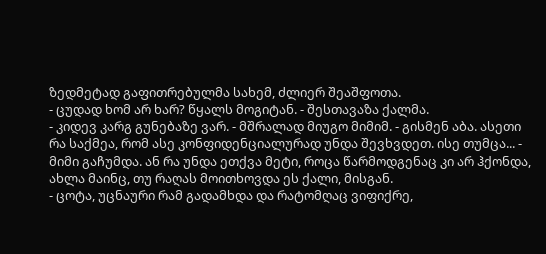ზედმეტად გაფითრებულმა სახემ, ძლიერ შეაშფოთა.
- ცუდად ხომ არ ხარ? წყალს მოგიტან. - შესთავაზა ქალმა.
- კიდევ კარგ გუნებაზე ვარ. - მშრალად მიუგო მიმიმ. - გისმენ აბა. ასეთი რა საქმეა, რომ ასე კონფიდენციალურად უნდა შევხვდეთ. ისე თუმცა... - მიმი გაჩუმდა. ან რა უნდა ეთქვა მეტი, როცა წარმოდგენაც კი არ ჰქონდა, ახლა მაინც, თუ რაღას მოითხოვდა ეს ქალი, მისგან.
- ცოტა, უცნაური რამ გადამხდა და რატომღაც ვიფიქრე,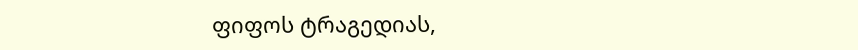ფიფოს ტრაგედიას,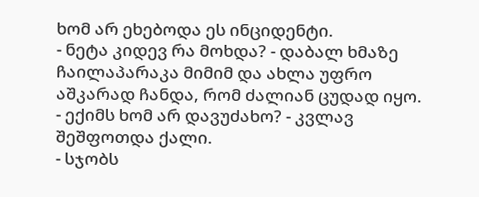ხომ არ ეხებოდა ეს ინციდენტი.
- ნეტა კიდევ რა მოხდა? - დაბალ ხმაზე ჩაილაპარაკა მიმიმ და ახლა უფრო აშკარად ჩანდა, რომ ძალიან ცუდად იყო.
- ექიმს ხომ არ დავუძახო? - კვლავ შეშფოთდა ქალი.
- სჯობს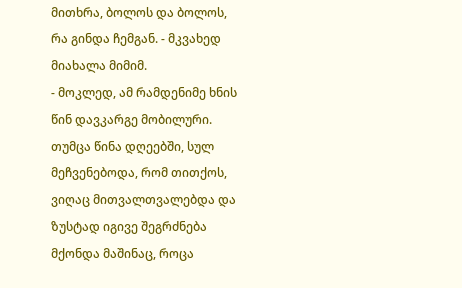მითხრა, ბოლოს და ბოლოს, რა გინდა ჩემგან. - მკვახედ მიახალა მიმიმ.
- მოკლედ, ამ რამდენიმე ხნის წინ დავკარგე მობილური. თუმცა წინა დღეებში, სულ მეჩვენებოდა, რომ თითქოს, ვიღაც მითვალთვალებდა და ზუსტად იგივე შეგრძნება მქონდა მაშინაც, როცა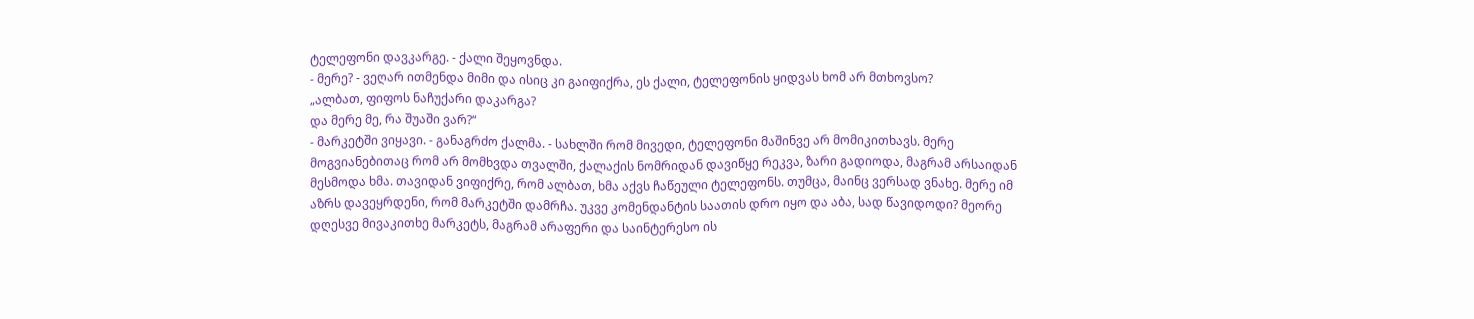ტელეფონი დავკარგე. - ქალი შეყოვნდა.
- მერე? - ვეღარ ითმენდა მიმი და ისიც კი გაიფიქრა, ეს ქალი, ტელეფონის ყიდვას ხომ არ მთხოვსო?
„ალბათ, ფიფოს ნაჩუქარი დაკარგა?
და მერე მე, რა შუაში ვარ?“
- მარკეტში ვიყავი. - განაგრძო ქალმა. - სახლში რომ მივედი, ტელეფონი მაშინვე არ მომიკითხავს. მერე მოგვიანებითაც რომ არ მომხვდა თვალში, ქალაქის ნომრიდან დავიწყე რეკვა, ზარი გადიოდა, მაგრამ არსაიდან მესმოდა ხმა. თავიდან ვიფიქრე, რომ ალბათ, ხმა აქვს ჩაწეული ტელეფონს. თუმცა, მაინც ვერსად ვნახე. მერე იმ აზრს დავეყრდენი, რომ მარკეტში დამრჩა. უკვე კომენდანტის საათის დრო იყო და აბა, სად წავიდოდი? მეორე დღესვე მივაკითხე მარკეტს, მაგრამ არაფერი და საინტერესო ის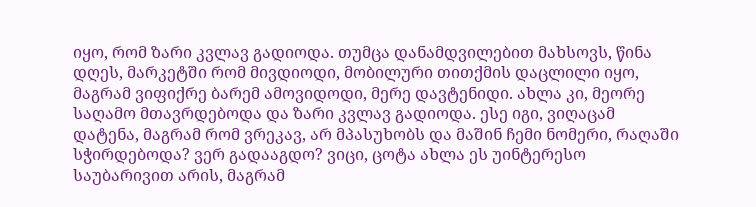იყო, რომ ზარი კვლავ გადიოდა. თუმცა დანამდვილებით მახსოვს, წინა დღეს, მარკეტში რომ მივდიოდი, მობილური თითქმის დაცლილი იყო, მაგრამ ვიფიქრე ბარემ ამოვიდოდი, მერე დავტენიდი. ახლა კი, მეორე საღამო მთავრდებოდა და ზარი კვლავ გადიოდა. ესე იგი, ვიღაცამ დატენა, მაგრამ რომ ვრეკავ, არ მპასუხობს და მაშინ ჩემი ნომერი, რაღაში სჭირდებოდა? ვერ გადააგდო? ვიცი, ცოტა ახლა ეს უინტერესო საუბარივით არის, მაგრამ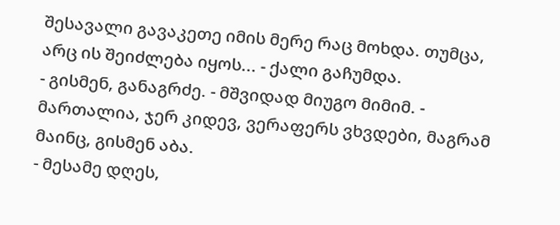შესავალი გავაკეთე იმის მერე რაც მოხდა. თუმცა, არც ის შეიძლება იყოს... - ქალი გაჩუმდა.
- გისმენ, განაგრძე. - მშვიდად მიუგო მიმიმ. - მართალია, ჯერ კიდევ, ვერაფერს ვხვდები, მაგრამ მაინც, გისმენ აბა.
- მესამე დღეს,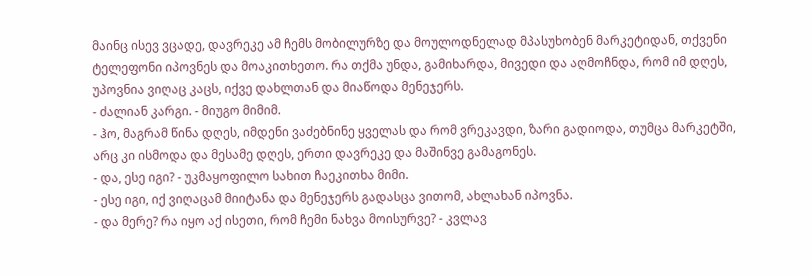მაინც ისევ ვცადე, დავრეკე ამ ჩემს მობილურზე და მოულოდნელად მპასუხობენ მარკეტიდან, თქვენი ტელეფონი იპოვნეს და მოაკითხეთო. რა თქმა უნდა, გამიხარდა, მივედი და აღმოჩნდა, რომ იმ დღეს, უპოვნია ვიღაც კაცს, იქვე დახლთან და მიაწოდა მენეჯერს.
- ძალიან კარგი. - მიუგო მიმიმ.
- ჰო, მაგრამ წინა დღეს, იმდენი ვაძებნინე ყველას და რომ ვრეკავდი, ზარი გადიოდა, თუმცა მარკეტში, არც კი ისმოდა და მესამე დღეს, ერთი დავრეკე და მაშინვე გამაგონეს.
- და, ესე იგი? - უკმაყოფილო სახით ჩაეკითხა მიმი.
- ესე იგი, იქ ვიღაცამ მიიტანა და მენეჯერს გადასცა ვითომ, ახლახან იპოვნა.
- და მერე? რა იყო აქ ისეთი, რომ ჩემი ნახვა მოისურვე? - კვლავ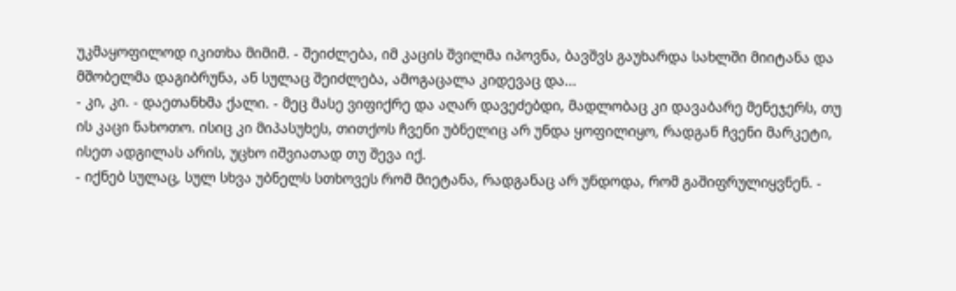უკმაყოფილოდ იკითხა მიმიმ. - შეიძლება, იმ კაცის შვილმა იპოვნა, ბავშვს გაუხარდა სახლში მიიტანა და მშობელმა დაგიბრუნა, ან სულაც შეიძლება, ამოგაცალა კიდევაც და...
- კი, კი. - დაეთანხმა ქალი. - მეც მასე ვიფიქრე და აღარ დავეძებდი, მადლობაც კი დავაბარე მენეჯერს, თუ ის კაცი ნახოთო. ისიც კი მიპასუხეს, თითქოს ჩვენი უბნელიც არ უნდა ყოფილიყო, რადგან ჩვენი მარკეტი, ისეთ ადგილას არის, უცხო იშვიათად თუ შევა იქ.
- იქნებ სულაც, სულ სხვა უბნელს სთხოვეს რომ მიეტანა, რადგანაც არ უნდოდა, რომ გაშიფრულიყვნენ. -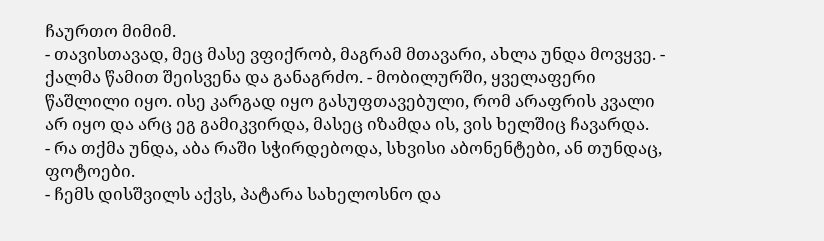ჩაურთო მიმიმ.
- თავისთავად, მეც მასე ვფიქრობ, მაგრამ მთავარი, ახლა უნდა მოვყვე. - ქალმა წამით შეისვენა და განაგრძო. - მობილურში, ყველაფერი წაშლილი იყო. ისე კარგად იყო გასუფთავებული, რომ არაფრის კვალი არ იყო და არც ეგ გამიკვირდა, მასეც იზამდა ის, ვის ხელშიც ჩავარდა.
- რა თქმა უნდა, აბა რაში სჭირდებოდა, სხვისი აბონენტები, ან თუნდაც, ფოტოები.
- ჩემს დისშვილს აქვს, პატარა სახელოსნო და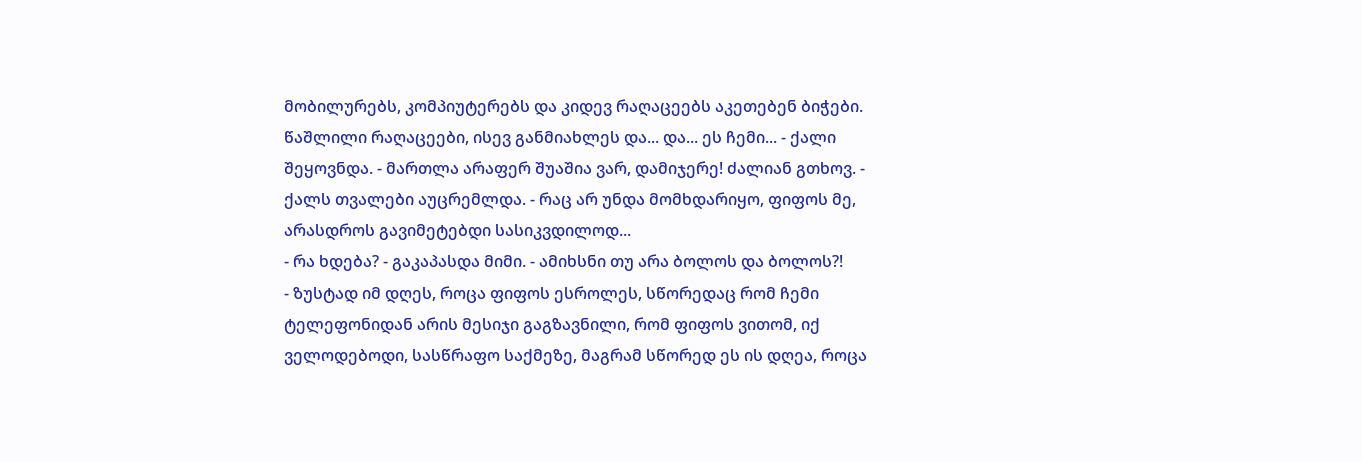მობილურებს, კომპიუტერებს და კიდევ რაღაცეებს აკეთებენ ბიჭები. წაშლილი რაღაცეები, ისევ განმიახლეს და... და... ეს ჩემი... - ქალი შეყოვნდა. - მართლა არაფერ შუაშია ვარ, დამიჯერე! ძალიან გთხოვ. - ქალს თვალები აუცრემლდა. - რაც არ უნდა მომხდარიყო, ფიფოს მე, არასდროს გავიმეტებდი სასიკვდილოდ...
- რა ხდება? - გაკაპასდა მიმი. - ამიხსნი თუ არა ბოლოს და ბოლოს?!
- ზუსტად იმ დღეს, როცა ფიფოს ესროლეს, სწორედაც რომ ჩემი ტელეფონიდან არის მესიჯი გაგზავნილი, რომ ფიფოს ვითომ, იქ ველოდებოდი, სასწრაფო საქმეზე, მაგრამ სწორედ ეს ის დღეა, როცა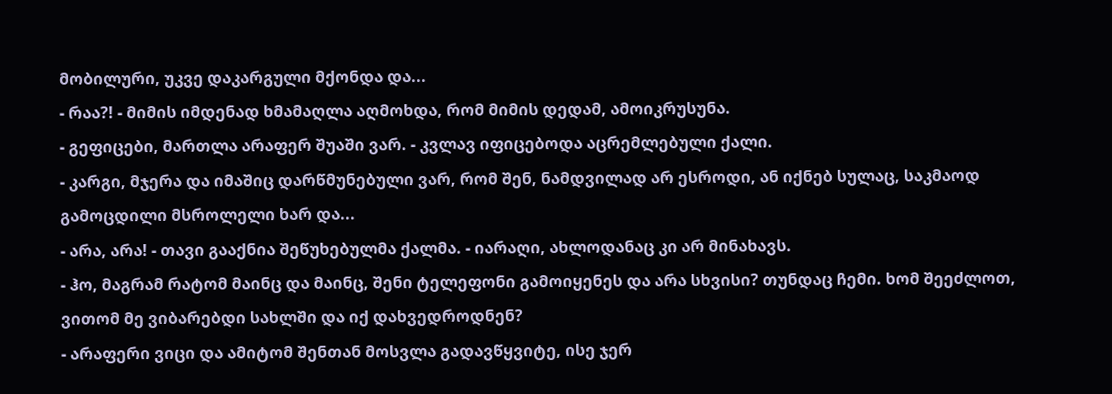მობილური, უკვე დაკარგული მქონდა და...
- რაა?! - მიმის იმდენად ხმამაღლა აღმოხდა, რომ მიმის დედამ, ამოიკრუსუნა.
- გეფიცები, მართლა არაფერ შუაში ვარ. - კვლავ იფიცებოდა აცრემლებული ქალი.
- კარგი, მჯერა და იმაშიც დარწმუნებული ვარ, რომ შენ, ნამდვილად არ ესროდი, ან იქნებ სულაც, საკმაოდ გამოცდილი მსროლელი ხარ და...
- არა, არა! - თავი გააქნია შეწუხებულმა ქალმა. - იარაღი, ახლოდანაც კი არ მინახავს.
- ჰო, მაგრამ რატომ მაინც და მაინც, შენი ტელეფონი გამოიყენეს და არა სხვისი? თუნდაც ჩემი. ხომ შეეძლოთ, ვითომ მე ვიბარებდი სახლში და იქ დახვედროდნენ?
- არაფერი ვიცი და ამიტომ შენთან მოსვლა გადავწყვიტე, ისე ჯერ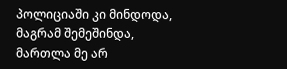პოლიციაში კი მინდოდა, მაგრამ შემეშინდა, მართლა მე არ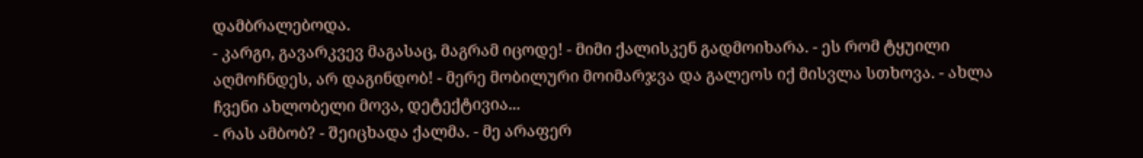დამბრალებოდა.
- კარგი, გავარკვევ მაგასაც, მაგრამ იცოდე! - მიმი ქალისკენ გადმოიხარა. - ეს რომ ტყუილი აღმოჩნდეს, არ დაგინდობ! - მერე მობილური მოიმარჯვა და გალეოს იქ მისვლა სთხოვა. - ახლა ჩვენი ახლობელი მოვა, დეტექტივია...
- რას ამბობ? - შეიცხადა ქალმა. - მე არაფერ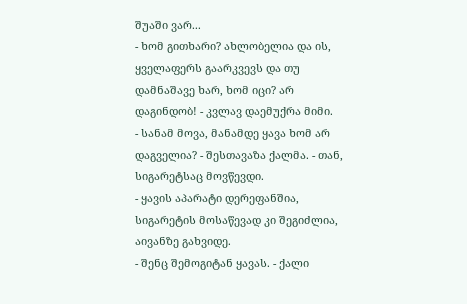შუაში ვარ...
- ხომ გითხარი? ახლობელია და ის, ყველაფერს გაარკვევს და თუ დამნაშავე ხარ, ხომ იცი? არ დაგინდობ! - კვლავ დაემუქრა მიმი.
- სანამ მოვა, მანამდე ყავა ხომ არ დაგველია? - შესთავაზა ქალმა. - თან, სიგარეტსაც მოვწევდი.
- ყავის აპარატი დერეფანშია, სიგარეტის მოსაწევად კი შეგიძლია, აივანზე გახვიდე.
- შენც შემოგიტან ყავას. - ქალი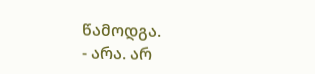წამოდგა.
- არა. არ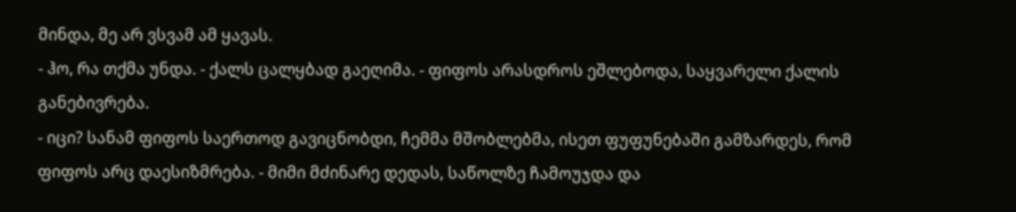მინდა, მე არ ვსვამ ამ ყავას.
- ჰო, რა თქმა უნდა. - ქალს ცალყბად გაეღიმა. - ფიფოს არასდროს ეშლებოდა, საყვარელი ქალის განებივრება.
- იცი? სანამ ფიფოს საერთოდ გავიცნობდი, ჩემმა მშობლებმა, ისეთ ფუფუნებაში გამზარდეს, რომ ფიფოს არც დაესიზმრება. - მიმი მძინარე დედას, საწოლზე ჩამოუჯდა და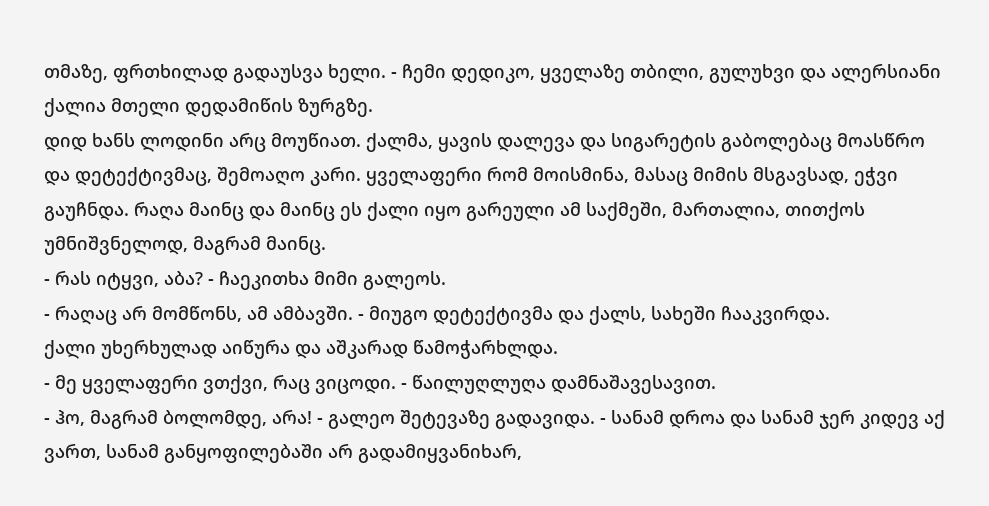თმაზე, ფრთხილად გადაუსვა ხელი. - ჩემი დედიკო, ყველაზე თბილი, გულუხვი და ალერსიანი ქალია მთელი დედამიწის ზურგზე.
დიდ ხანს ლოდინი არც მოუწიათ. ქალმა, ყავის დალევა და სიგარეტის გაბოლებაც მოასწრო და დეტექტივმაც, შემოაღო კარი. ყველაფერი რომ მოისმინა, მასაც მიმის მსგავსად, ეჭვი გაუჩნდა. რაღა მაინც და მაინც ეს ქალი იყო გარეული ამ საქმეში, მართალია, თითქოს უმნიშვნელოდ, მაგრამ მაინც.
- რას იტყვი, აბა? - ჩაეკითხა მიმი გალეოს.
- რაღაც არ მომწონს, ამ ამბავში. - მიუგო დეტექტივმა და ქალს, სახეში ჩააკვირდა.
ქალი უხერხულად აიწურა და აშკარად წამოჭარხლდა.
- მე ყველაფერი ვთქვი, რაც ვიცოდი. - წაილუღლუღა დამნაშავესავით.
- ჰო, მაგრამ ბოლომდე, არა! - გალეო შეტევაზე გადავიდა. - სანამ დროა და სანამ ჯერ კიდევ აქ ვართ, სანამ განყოფილებაში არ გადამიყვანიხარ,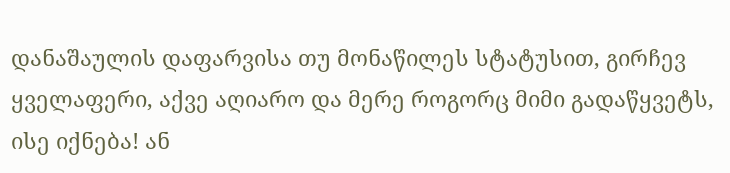დანაშაულის დაფარვისა თუ მონაწილეს სტატუსით, გირჩევ ყველაფერი, აქვე აღიარო და მერე როგორც მიმი გადაწყვეტს, ისე იქნება! ან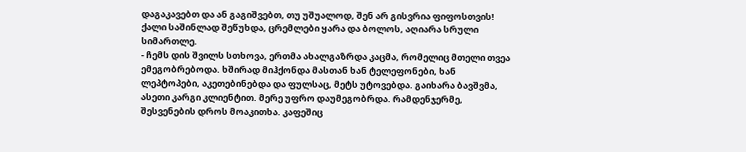დაგაკავებთ და ან გაგიშვებთ, თუ უშუალოდ, შენ არ გისვრია ფიფოსთვის!
ქალი საშინლად შეწუხდა, ცრემლები ყარა და ბოლოს, აღიარა სრული სიმართლე.
- ჩემს დის შვილს სთხოვა, ერთმა ახალგაზრდა კაცმა, რომელიც მთელი თვეა ემეგობრებოდა. ხშირად მიჰქონდა მასთან ხან ტელეფონები, ხან ლეპტოპები, აკეთებინებდა და ფულსაც, მეტს უტოვებდა. გაიხარა ბავშვმა, ასეთი კარგი კლიენტით. მერე უფრო დაუმეგობრდა. რამდენჯერმე, შესვენების დროს მოაკითხა. კაფეშიც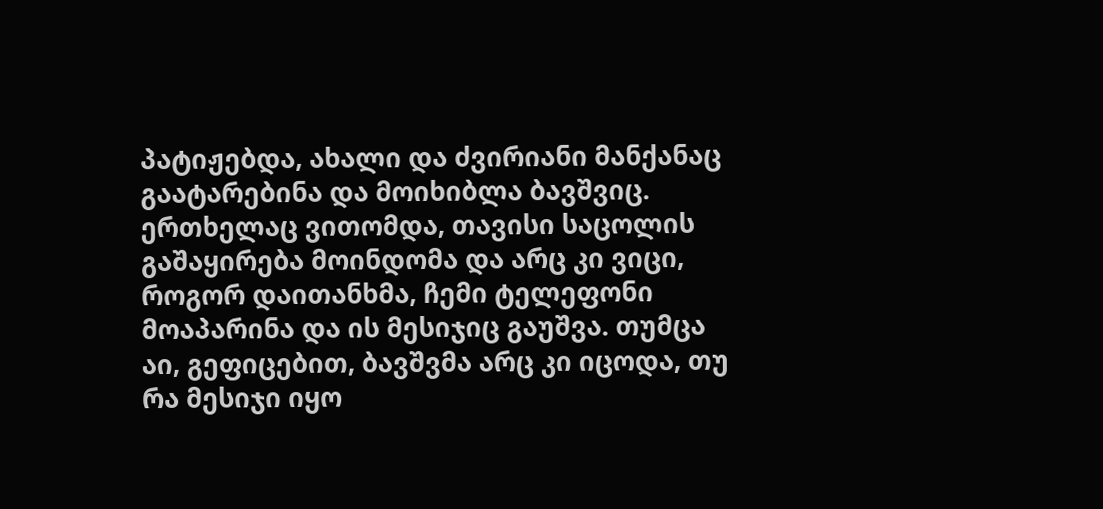პატიჟებდა, ახალი და ძვირიანი მანქანაც გაატარებინა და მოიხიბლა ბავშვიც. ერთხელაც ვითომდა, თავისი საცოლის გაშაყირება მოინდომა და არც კი ვიცი, როგორ დაითანხმა, ჩემი ტელეფონი მოაპარინა და ის მესიჯიც გაუშვა. თუმცა აი, გეფიცებით, ბავშვმა არც კი იცოდა, თუ რა მესიჯი იყო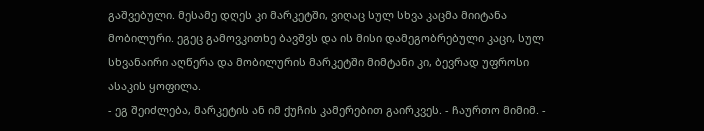გაშვებული. მესამე დღეს კი მარკეტში, ვიღაც სულ სხვა კაცმა მიიტანა მობილური. ეგეც გამოვკითხე ბავშვს და ის მისი დამეგობრებული კაცი, სულ სხვანაირი აღწერა და მობილურის მარკეტში მიმტანი კი, ბევრად უფროსი ასაკის ყოფილა.
- ეგ შეიძლება, მარკეტის ან იმ ქუჩის კამერებით გაირკვეს. - ჩაურთო მიმიმ. -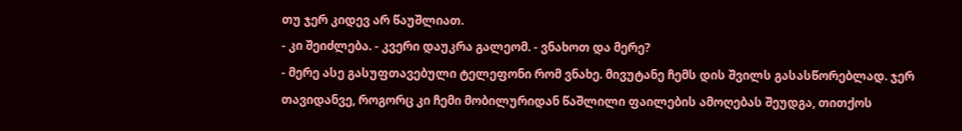თუ ჯერ კიდევ არ წაუშლიათ.
- კი შეიძლება. - კვერი დაუკრა გალეომ. - ვნახოთ და მერე?
- მერე ასე გასუფთავებული ტელეფონი რომ ვნახე. მივუტანე ჩემს დის შვილს გასასწორებლად. ჯერ თავიდანვე, როგორც კი ჩემი მობილურიდან წაშლილი ფაილების ამოღებას შეუდგა, თითქოს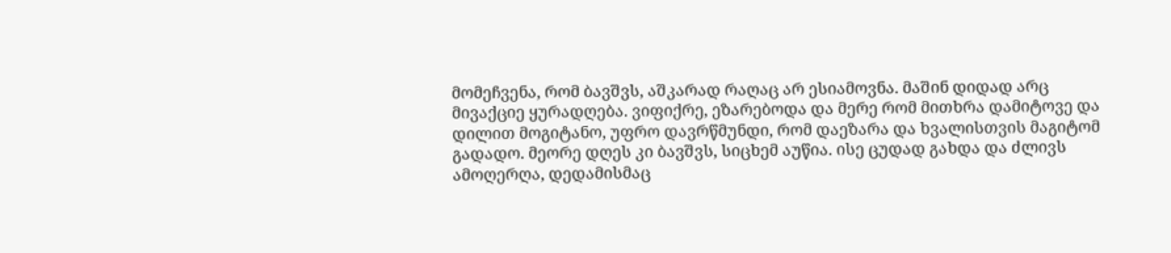მომეჩვენა, რომ ბავშვს, აშკარად რაღაც არ ესიამოვნა. მაშინ დიდად არც მივაქციე ყურადღება. ვიფიქრე, ეზარებოდა და მერე რომ მითხრა დამიტოვე და დილით მოგიტანო, უფრო დავრწმუნდი, რომ დაეზარა და ხვალისთვის მაგიტომ გადადო. მეორე დღეს კი ბავშვს, სიცხემ აუწია. ისე ცუდად გახდა და ძლივს ამოღერღა, დედამისმაც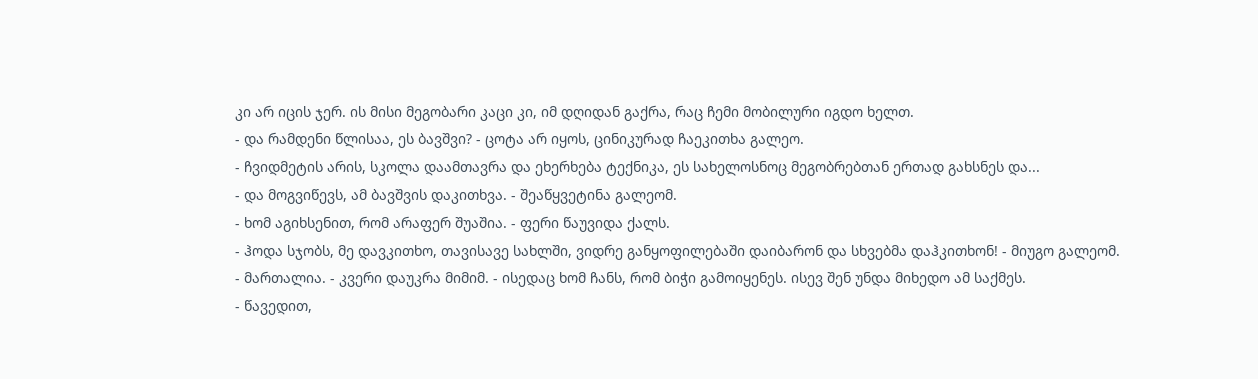კი არ იცის ჯერ. ის მისი მეგობარი კაცი კი, იმ დღიდან გაქრა, რაც ჩემი მობილური იგდო ხელთ.
- და რამდენი წლისაა, ეს ბავშვი? - ცოტა არ იყოს, ცინიკურად ჩაეკითხა გალეო.
- ჩვიდმეტის არის, სკოლა დაამთავრა და ეხერხება ტექნიკა, ეს სახელოსნოც მეგობრებთან ერთად გახსნეს და...
- და მოგვიწევს, ამ ბავშვის დაკითხვა. - შეაწყვეტინა გალეომ.
- ხომ აგიხსენით, რომ არაფერ შუაშია. - ფერი წაუვიდა ქალს.
- ჰოდა სჯობს, მე დავკითხო, თავისავე სახლში, ვიდრე განყოფილებაში დაიბარონ და სხვებმა დაჰკითხონ! - მიუგო გალეომ.
- მართალია. - კვერი დაუკრა მიმიმ. - ისედაც ხომ ჩანს, რომ ბიჭი გამოიყენეს. ისევ შენ უნდა მიხედო ამ საქმეს.
- წავედით,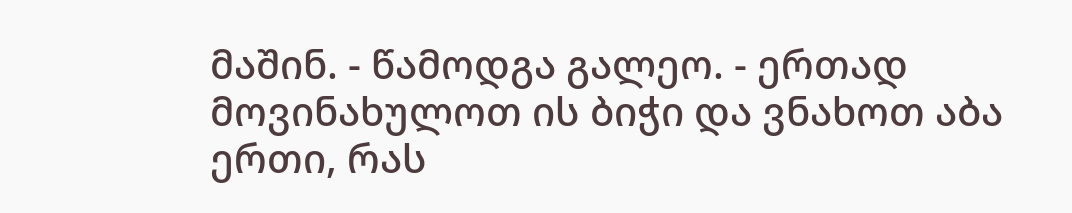მაშინ. - წამოდგა გალეო. - ერთად მოვინახულოთ ის ბიჭი და ვნახოთ აბა ერთი, რას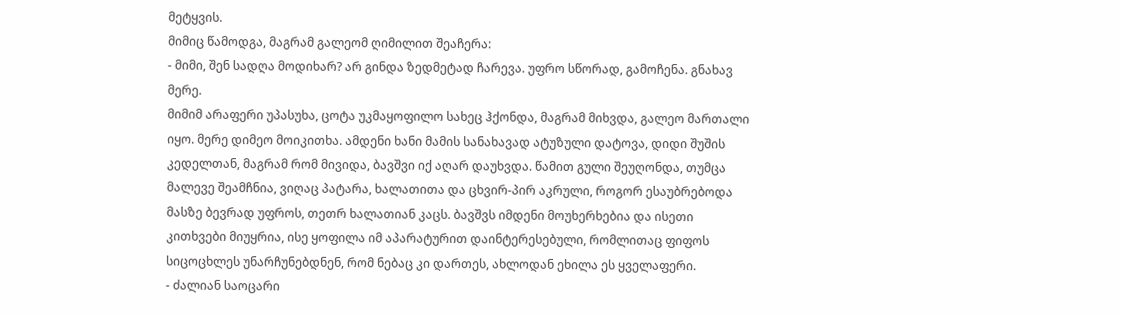მეტყვის.
მიმიც წამოდგა, მაგრამ გალეომ ღიმილით შეაჩერა:
- მიმი, შენ სადღა მოდიხარ? არ გინდა ზედმეტად ჩარევა. უფრო სწორად, გამოჩენა. გნახავ მერე.
მიმიმ არაფერი უპასუხა, ცოტა უკმაყოფილო სახეც ჰქონდა, მაგრამ მიხვდა, გალეო მართალი იყო. მერე დიმეო მოიკითხა. ამდენი ხანი მამის სანახავად ატუზული დატოვა, დიდი შუშის კედელთან, მაგრამ რომ მივიდა, ბავშვი იქ აღარ დაუხვდა. წამით გული შეუღონდა, თუმცა მალევე შეამჩნია, ვიღაც პატარა, ხალათითა და ცხვირ-პირ აკრული, როგორ ესაუბრებოდა მასზე ბევრად უფროს, თეთრ ხალათიან კაცს. ბავშვს იმდენი მოუხერხებია და ისეთი კითხვები მიუყრია, ისე ყოფილა იმ აპარატურით დაინტერესებული, რომლითაც ფიფოს სიცოცხლეს უნარჩუნებდნენ, რომ ნებაც კი დართეს, ახლოდან ეხილა ეს ყველაფერი.
- ძალიან საოცარი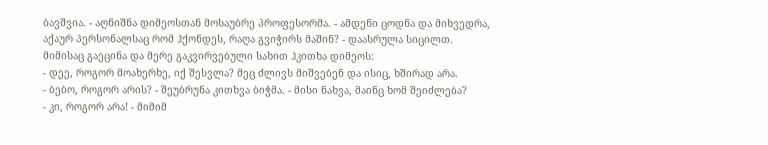ბავშვია. - აღნიშნა დიმეოსთან მოსაუბრე პროფესორმა. - ამდენი ცოდნა და მიხვედრა, აქაურ პერსონალსაც რომ ჰქონდეს, რაღა გვიჭირს მაშინ? - დაასრულა სიცილთ.
მიმისაც გაეცინა და მერე გაკვირვებული სახით ჰკითხა დიმეოს:
- დეე, როგორ მოახერხე, იქ შესვლა? მეც ძლივს მიშვებენ და ისიც, ხშირად არა.
- ბებო, როგორ არის? - შეუბრუნა კითხვა ბიჭმა. - მისი ნახვა, მაინც ხომ შეიძლება?
- კი, როგორ არა! - მიმიმ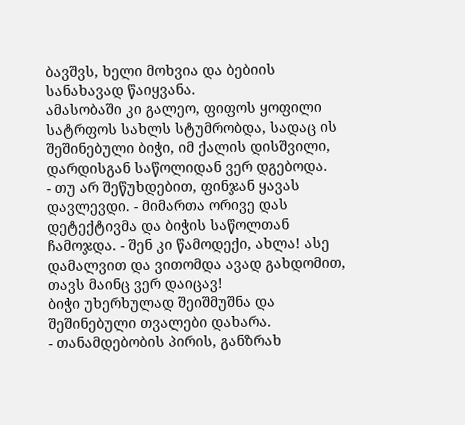ბავშვს, ხელი მოხვია და ბებიის სანახავად წაიყვანა.
ამასობაში კი გალეო, ფიფოს ყოფილი სატრფოს სახლს სტუმრობდა, სადაც ის შეშინებული ბიჭი, იმ ქალის დისშვილი, დარდისგან საწოლიდან ვერ დგებოდა.
- თუ არ შეწუხდებით, ფინჯან ყავას დავლევდი. - მიმართა ორივე დას დეტექტივმა და ბიჭის საწოლთან ჩამოჯდა. - შენ კი წამოდექი, ახლა! ასე დამალვით და ვითომდა ავად გახდომით, თავს მაინც ვერ დაიცავ!
ბიჭი უხერხულად შეიშმუშნა და შეშინებული თვალები დახარა.
- თანამდებობის პირის, განზრახ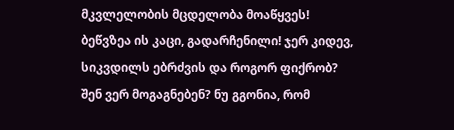მკვლელობის მცდელობა მოაწყვეს! ბეწვზეა ის კაცი, გადარჩენილი! ჯერ კიდევ, სიკვდილს ებრძვის და როგორ ფიქრობ? შენ ვერ მოგაგნებენ? ნუ გგონია, რომ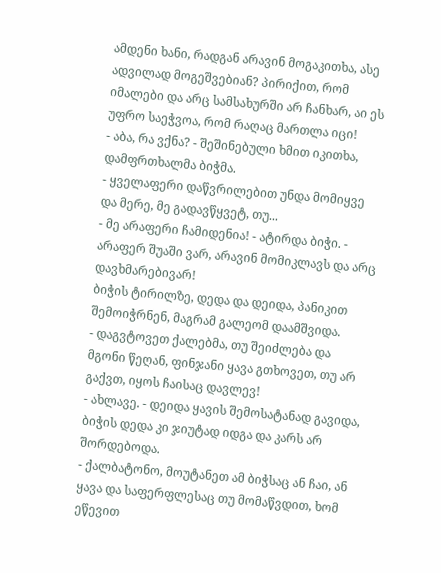ამდენი ხანი, რადგან არავინ მოგაკითხა, ასე ადვილად მოგეშვებიან? პირიქით, რომ იმალები და არც სამსახურში არ ჩანხარ, აი ეს უფრო საეჭვოა, რომ რაღაც მართლა იცი!
- აბა, რა ვქნა? - შეშინებული ხმით იკითხა, დამფრთხალმა ბიჭმა.
- ყველაფერი დაწვრილებით უნდა მომიყვე და მერე, მე გადავწყვეტ, თუ...
- მე არაფერი ჩამიდენია! - ატირდა ბიჭი. - არაფერ შუაში ვარ, არავინ მომიკლავს და არც დავხმარებივარ!
ბიჭის ტირილზე, დედა და დეიდა, პანიკით შემოიჭრნენ, მაგრამ გალეომ დაამშვიდა.
- დაგვტოვეთ ქალებმა, თუ შეიძლება და მგონი წეღან, ფინჯანი ყავა გთხოვეთ, თუ არ გაქვთ, იყოს ჩაისაც დავლევ!
- ახლავე. - დეიდა ყავის შემოსატანად გავიდა, ბიჭის დედა კი ჯიუტად იდგა და კარს არ შორდებოდა.
- ქალბატონო, მოუტანეთ ამ ბიჭსაც ან ჩაი, ან ყავა და საფერფლესაც თუ მომაწვდით, ხომ ეწევით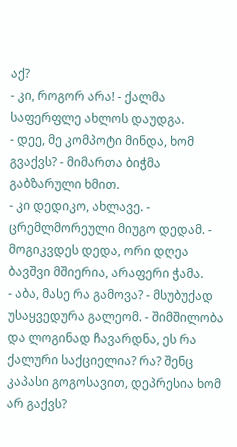აქ?
- კი, როგორ არა! - ქალმა საფერფლე ახლოს დაუდგა.
- დეე, მე კომპოტი მინდა, ხომ გვაქვს? - მიმართა ბიჭმა გაბზარული ხმით.
- კი დედიკო, ახლავე. - ცრემლმორეული მიუგო დედამ. - მოგიკვდეს დედა, ორი დღეა ბავშვი მშიერია, არაფერი ჭამა.
- აბა, მასე რა გამოვა? - მსუბუქად უსაყვედურა გალეომ. - შიმშილობა და ლოგინად ჩავარდნა, ეს რა ქალური საქციელია? რა? შენც კაპასი გოგოსავით, დეპრესია ხომ არ გაქვს?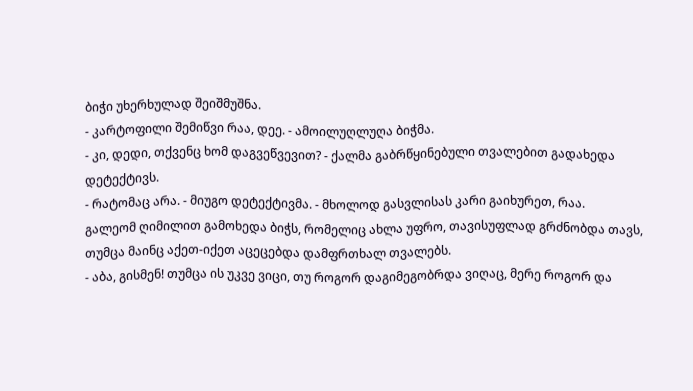ბიჭი უხერხულად შეიშმუშნა.
- კარტოფილი შემიწვი რაა, დეე. - ამოილუღლუღა ბიჭმა.
- კი, დედი, თქვენც ხომ დაგვეწვევით? - ქალმა გაბრწყინებული თვალებით გადახედა დეტექტივს.
- რატომაც არა. - მიუგო დეტექტივმა. - მხოლოდ გასვლისას კარი გაიხურეთ, რაა.
გალეომ ღიმილით გამოხედა ბიჭს, რომელიც ახლა უფრო, თავისუფლად გრძნობდა თავს, თუმცა მაინც აქეთ-იქეთ აცეცებდა დამფრთხალ თვალებს.
- აბა, გისმენ! თუმცა ის უკვე ვიცი, თუ როგორ დაგიმეგობრდა ვიღაც, მერე როგორ და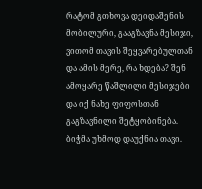რატომ გთხოვა დეიდაშენის მობილური, გააგზავნა მესიჯი, ვითომ თავის შეყვარებულთან და ამის მერე, რა ხდება? შენ ამოყარე წაშლილი მესიჯები და იქ ნახე ფიფოსთან გაგზავნილი შეტყობინება.
ბიჭმა უხმოდ დაუქნია თავი.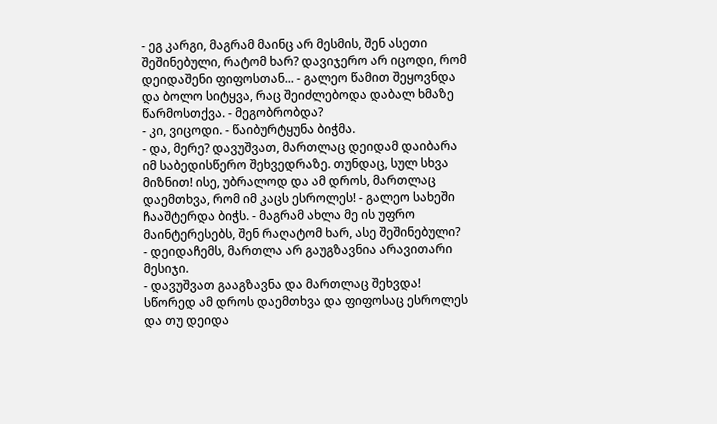- ეგ კარგი, მაგრამ მაინც არ მესმის, შენ ასეთი შეშინებული, რატომ ხარ? დავიჯერო არ იცოდი, რომ დეიდაშენი ფიფოსთან... - გალეო წამით შეყოვნდა და ბოლო სიტყვა, რაც შეიძლებოდა დაბალ ხმაზე წარმოსთქვა. - მეგობრობდა?
- კი, ვიცოდი. - წაიბურტყუნა ბიჭმა.
- და, მერე? დავუშვათ, მართლაც დეიდამ დაიბარა იმ საბედისწერო შეხვედრაზე. თუნდაც, სულ სხვა მიზნით! ისე, უბრალოდ და ამ დროს, მართლაც დაემთხვა, რომ იმ კაცს ესროლეს! - გალეო სახეში ჩააშტერდა ბიჭს. - მაგრამ ახლა მე ის უფრო მაინტერესებს, შენ რაღატომ ხარ, ასე შეშინებული?
- დეიდაჩემს, მართლა არ გაუგზავნია არავითარი მესიჯი.
- დავუშვათ გააგზავნა და მართლაც შეხვდა! სწორედ ამ დროს დაემთხვა და ფიფოსაც ესროლეს და თუ დეიდა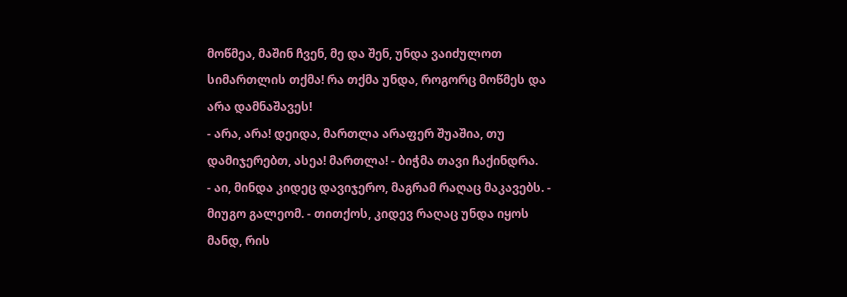მოწმეა, მაშინ ჩვენ, მე და შენ, უნდა ვაიძულოთ სიმართლის თქმა! რა თქმა უნდა, როგორც მოწმეს და არა დამნაშავეს!
- არა, არა! დეიდა, მართლა არაფერ შუაშია, თუ დამიჯერებთ, ასეა! მართლა! - ბიჭმა თავი ჩაქინდრა.
- აი, მინდა კიდეც დავიჯერო, მაგრამ რაღაც მაკავებს. - მიუგო გალეომ. - თითქოს, კიდევ რაღაც უნდა იყოს მანდ, რის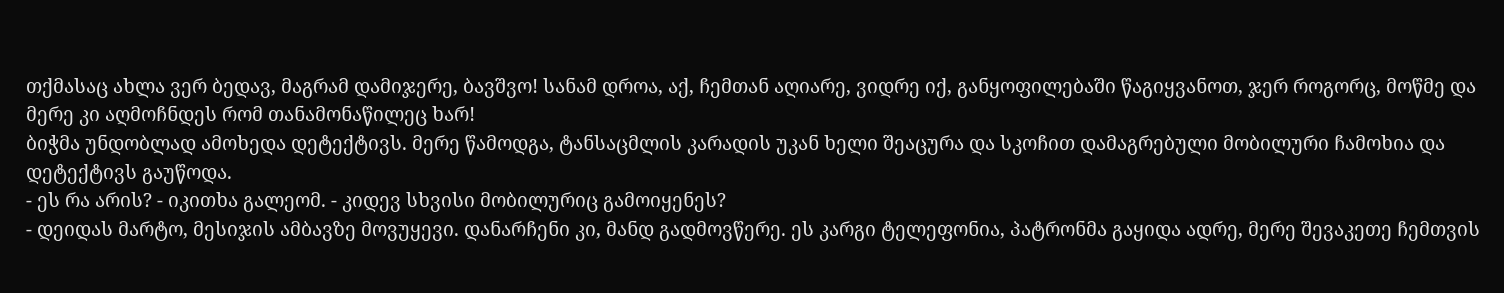თქმასაც ახლა ვერ ბედავ, მაგრამ დამიჯერე, ბავშვო! სანამ დროა, აქ, ჩემთან აღიარე, ვიდრე იქ, განყოფილებაში წაგიყვანოთ, ჯერ როგორც, მოწმე და მერე კი აღმოჩნდეს რომ თანამონაწილეც ხარ!
ბიჭმა უნდობლად ამოხედა დეტექტივს. მერე წამოდგა, ტანსაცმლის კარადის უკან ხელი შეაცურა და სკოჩით დამაგრებული მობილური ჩამოხია და დეტექტივს გაუწოდა.
- ეს რა არის? - იკითხა გალეომ. - კიდევ სხვისი მობილურიც გამოიყენეს?
- დეიდას მარტო, მესიჯის ამბავზე მოვუყევი. დანარჩენი კი, მანდ გადმოვწერე. ეს კარგი ტელეფონია, პატრონმა გაყიდა ადრე, მერე შევაკეთე ჩემთვის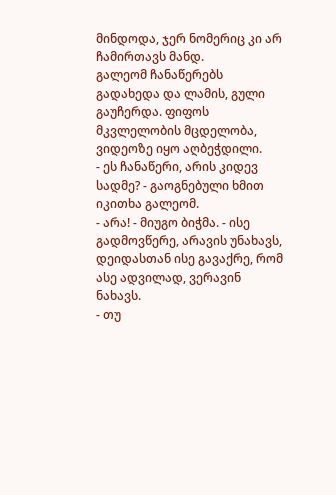მინდოდა, ჯერ ნომერიც კი არ ჩამირთავს მანდ.
გალეომ ჩანაწერებს გადახედა და ლამის, გული გაუჩერდა. ფიფოს მკვლელობის მცდელობა, ვიდეოზე იყო აღბეჭდილი.
- ეს ჩანაწერი, არის კიდევ სადმე? - გაოგნებული ხმით იკითხა გალეომ.
- არა! - მიუგო ბიჭმა. - ისე გადმოვწერე, არავის უნახავს, დეიდასთან ისე გავაქრე, რომ ასე ადვილად, ვერავინ ნახავს.
- თუ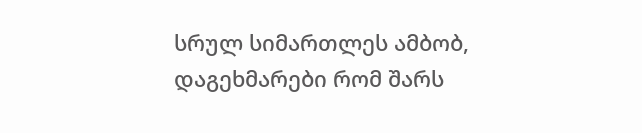სრულ სიმართლეს ამბობ, დაგეხმარები რომ შარს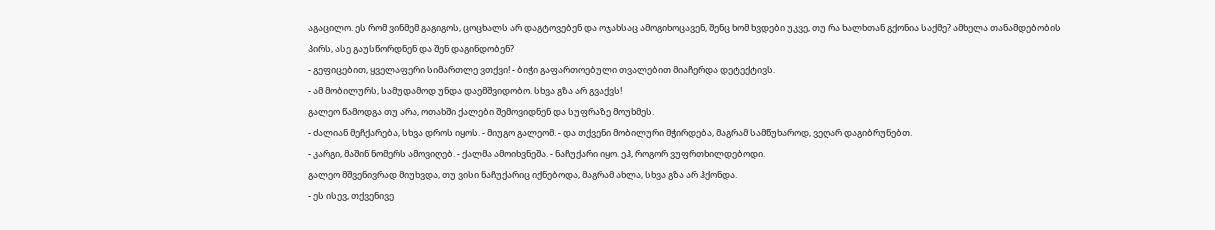აგაცილო. ეს რომ ვინმემ გაგიგოს, ცოცხალს არ დაგტოვებენ და ოჯახსაც ამოგიხოცავენ, შენც ხომ ხვდები უკვე, თუ რა ხალხთან გქონია საქმე? ამხელა თანამდებობის პირს, ასე გაუსწორდნენ და შენ დაგინდობენ?
- გეფიცებით, ყველაფერი სიმართლე ვთქვი! - ბიჭი გაფართოებული თვალებით მიაჩერდა დეტექტივს.
- ამ მობილურს, სამუდამოდ უნდა დაემშვიდობო. სხვა გზა არ გვაქვს!
გალეო წამოდგა თუ არა, ოთახში ქალები შემოვიდნენ და სუფრაზე მოუხმეს.
- ძალიან მეჩქარება, სხვა დროს იყოს. - მიუგო გალეომ. - და თქვენი მობილური მჭირდება, მაგრამ სამწუხაროდ, ვეღარ დაგიბრუნებთ.
- კარგი, მაშინ ნომერს ამოვიღებ. - ქალმა ამოიხვნეშა. - ნაჩუქარი იყო. ეჰ, როგორ ვუფრთხილდებოდი.
გალეო მშვენივრად მიუხვდა, თუ ვისი ნაჩუქარიც იქნებოდა, მაგრამ ახლა, სხვა გზა არ ჰქონდა.
- ეს ისევ, თქვენივე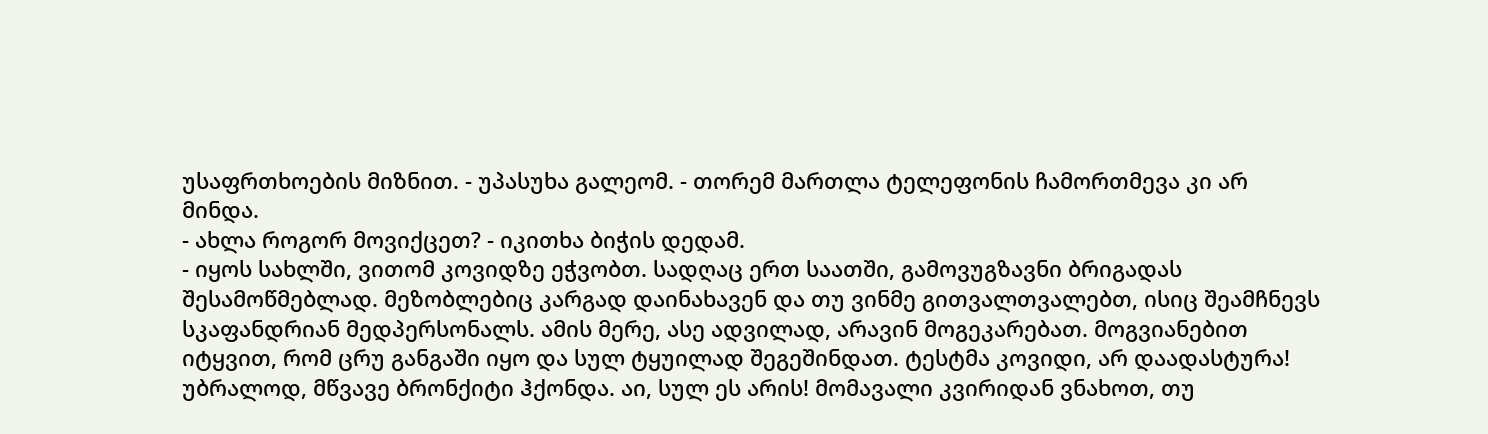უსაფრთხოების მიზნით. - უპასუხა გალეომ. - თორემ მართლა ტელეფონის ჩამორთმევა კი არ მინდა.
- ახლა როგორ მოვიქცეთ? - იკითხა ბიჭის დედამ.
- იყოს სახლში, ვითომ კოვიდზე ეჭვობთ. სადღაც ერთ საათში, გამოვუგზავნი ბრიგადას შესამოწმებლად. მეზობლებიც კარგად დაინახავენ და თუ ვინმე გითვალთვალებთ, ისიც შეამჩნევს სკაფანდრიან მედპერსონალს. ამის მერე, ასე ადვილად, არავინ მოგეკარებათ. მოგვიანებით იტყვით, რომ ცრუ განგაში იყო და სულ ტყუილად შეგეშინდათ. ტესტმა კოვიდი, არ დაადასტურა! უბრალოდ, მწვავე ბრონქიტი ჰქონდა. აი, სულ ეს არის! მომავალი კვირიდან ვნახოთ, თუ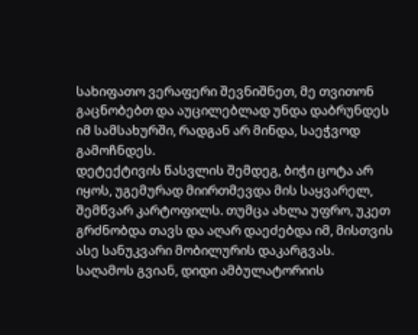სახიფათო ვერაფერი შევნიშნეთ, მე თვითონ გაცნობებთ და აუცილებლად უნდა დაბრუნდეს იმ სამსახურში, რადგან არ მინდა, საეჭვოდ გამოჩნდეს.
დეტექტივის წასვლის შემდეგ, ბიჭი ცოტა არ იყოს, უგემურად მიირთმევდა მის საყვარელ, შემწვარ კარტოფილს. თუმცა ახლა უფრო, უკეთ გრძნობდა თავს და აღარ დაეძებდა იმ, მისთვის ასე სანუკვარი მობილურის დაკარგვას.
საღამოს გვიან, დიდი ამბულატორიის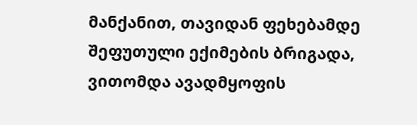მანქანით, თავიდან ფეხებამდე შეფუთული ექიმების ბრიგადა, ვითომდა ავადმყოფის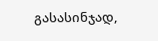გასასინჯად,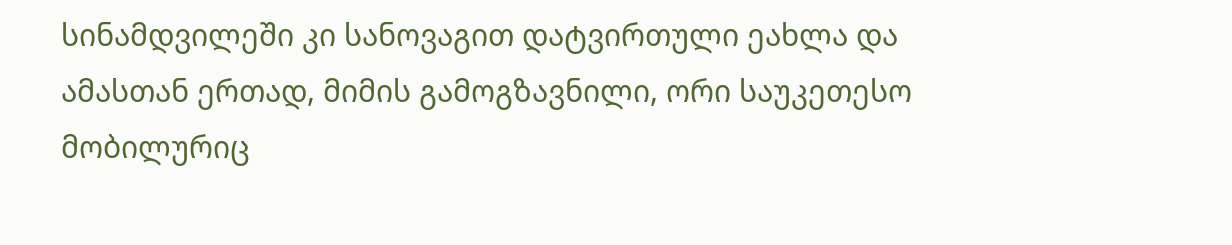სინამდვილეში კი სანოვაგით დატვირთული ეახლა და ამასთან ერთად, მიმის გამოგზავნილი, ორი საუკეთესო მობილურიც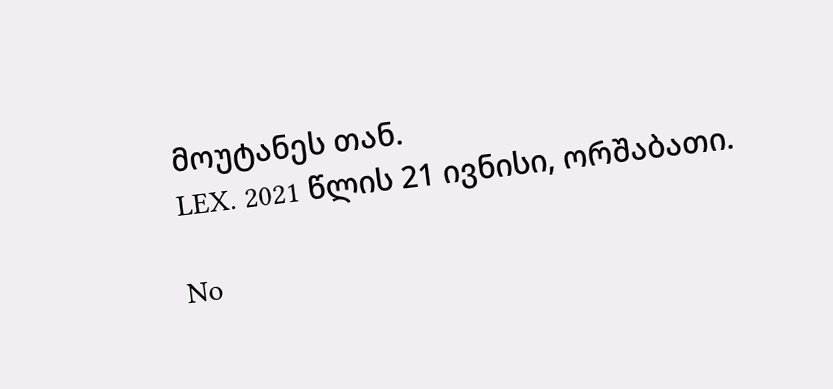მოუტანეს თან.
LEX. 2021 წლის 21 ივნისი, ორშაბათი.

No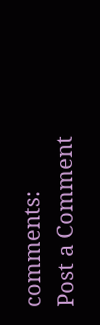comments:
Post a Comment